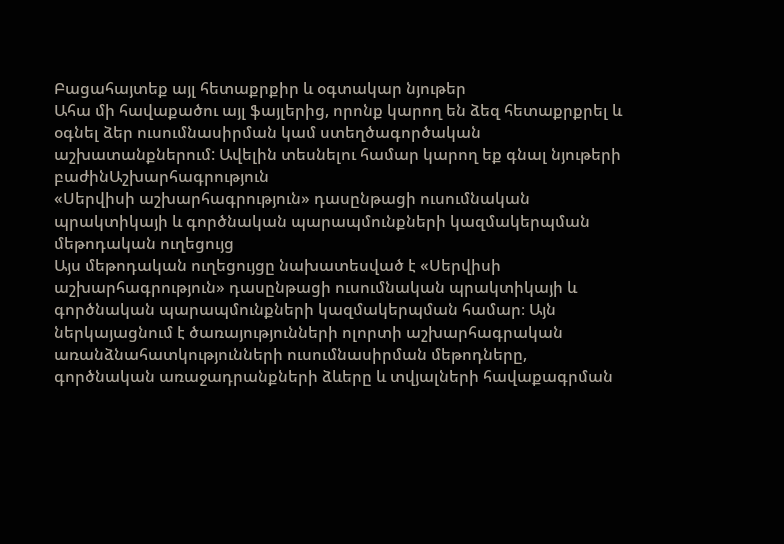Բացահայտեք այլ հետաքրքիր և օգտակար նյութեր
Ահա մի հավաքածու այլ ֆայլերից, որոնք կարող են ձեզ հետաքրքրել և օգնել ձեր ուսումնասիրման կամ ստեղծագործական աշխատանքներում: Ավելին տեսնելու համար կարող եք գնալ նյութերի բաժինԱշխարհագրություն
«Սերվիսի աշխարհագրություն» դասընթացի ուսումնական պրակտիկայի և գործնական պարապմունքների կազմակերպման մեթոդական ուղեցույց
Այս մեթոդական ուղեցույցը նախատեսված է «Սերվիսի աշխարհագրություն» դասընթացի ուսումնական պրակտիկայի և գործնական պարապմունքների կազմակերպման համար։ Այն ներկայացնում է ծառայությունների ոլորտի աշխարհագրական առանձնահատկությունների ուսումնասիրման մեթոդները, գործնական առաջադրանքների ձևերը և տվյալների հավաքագրման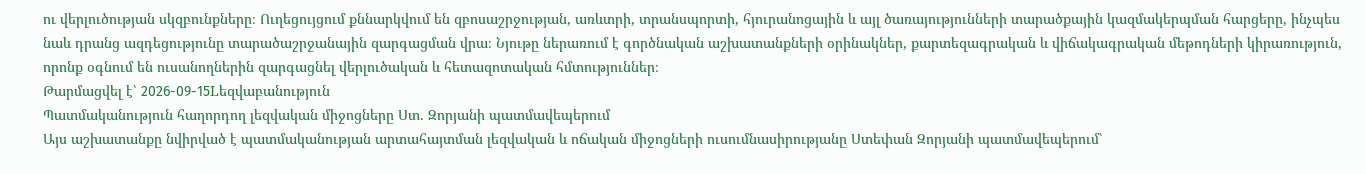ու վերլուծության սկզբունքները։ Ուղեցույցում քննարկվում են զբոսաշրջության, առևտրի, տրանսպորտի, հյուրանոցային և այլ ծառայությունների տարածքային կազմակերպման հարցերը, ինչպես նաև դրանց ազդեցությունը տարածաշրջանային զարգացման վրա։ Նյութը ներառում է գործնական աշխատանքների օրինակներ, քարտեզագրական և վիճակագրական մեթոդների կիրառություն, որոնք օգնում են ուսանողներին զարգացնել վերլուծական և հետազոտական հմտություններ։
Թարմացվել է՝ 2026-09-15Lեզվաբանություն
Պատմականություն հաղորդող լեզվական միջոցները Ստ. Զորյանի պատմավեպերում
Այս աշխատանքը նվիրված է պատմականության արտահայտման լեզվական և ոճական միջոցների ուսումնասիրությանը Ստեփան Զորյանի պատմավեպերում՝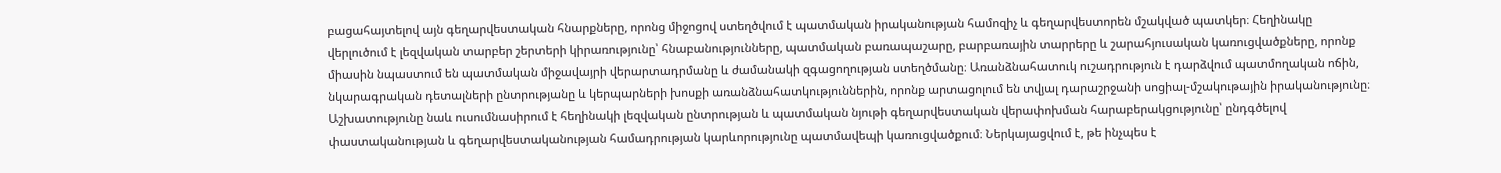բացահայտելով այն գեղարվեստական հնարքները, որոնց միջոցով ստեղծվում է պատմական իրականության համոզիչ և գեղարվեստորեն մշակված պատկեր։ Հեղինակը վերլուծում է լեզվական տարբեր շերտերի կիրառությունը՝ հնաբանությունները, պատմական բառապաշարը, բարբառային տարրերը և շարահյուսական կառուցվածքները, որոնք միասին նպաստում են պատմական միջավայրի վերարտադրմանը և ժամանակի զգացողության ստեղծմանը։ Առանձնահատուկ ուշադրություն է դարձվում պատմողական ոճին, նկարագրական դետալների ընտրությանը և կերպարների խոսքի առանձնահատկություններին, որոնք արտացոլում են տվյալ դարաշրջանի սոցիալ-մշակութային իրականությունը։ Աշխատությունը նաև ուսումնասիրում է հեղինակի լեզվական ընտրության և պատմական նյութի գեղարվեստական վերափոխման հարաբերակցությունը՝ ընդգծելով փաստականության և գեղարվեստականության համադրության կարևորությունը պատմավեպի կառուցվածքում։ Ներկայացվում է, թե ինչպես է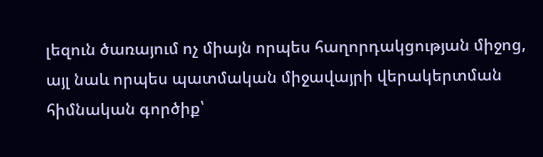լեզուն ծառայում ոչ միայն որպես հաղորդակցության միջոց, այլ նաև որպես պատմական միջավայրի վերակերտման հիմնական գործիք՝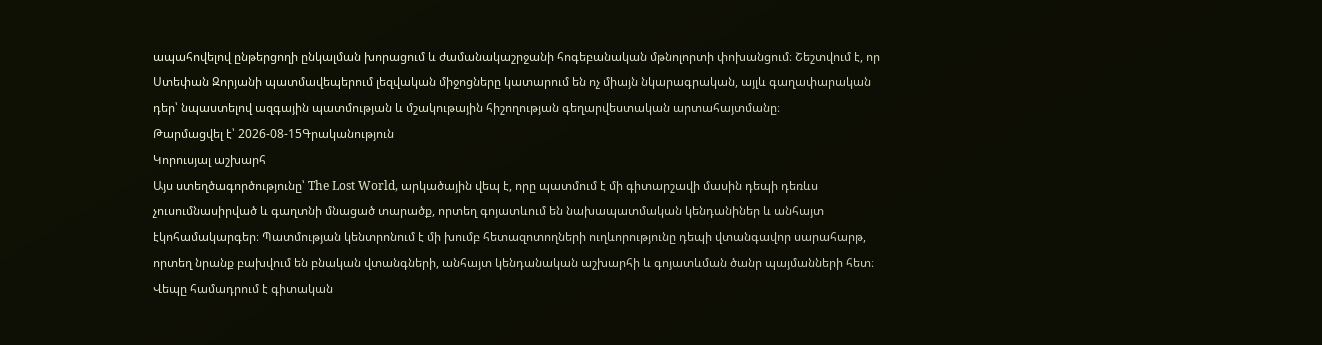ապահովելով ընթերցողի ընկալման խորացում և ժամանակաշրջանի հոգեբանական մթնոլորտի փոխանցում։ Շեշտվում է, որ Ստեփան Զորյանի պատմավեպերում լեզվական միջոցները կատարում են ոչ միայն նկարագրական, այլև գաղափարական դեր՝ նպաստելով ազգային պատմության և մշակութային հիշողության գեղարվեստական արտահայտմանը։
Թարմացվել է՝ 2026-08-15Գրականություն
Կորուսյալ աշխարհ
Այս ստեղծագործությունը՝ The Lost World, արկածային վեպ է, որը պատմում է մի գիտարշավի մասին դեպի դեռևս չուսումնասիրված և գաղտնի մնացած տարածք, որտեղ գոյատևում են նախապատմական կենդանիներ և անհայտ էկոհամակարգեր։ Պատմության կենտրոնում է մի խումբ հետազոտողների ուղևորությունը դեպի վտանգավոր սարահարթ, որտեղ նրանք բախվում են բնական վտանգների, անհայտ կենդանական աշխարհի և գոյատևման ծանր պայմանների հետ։ Վեպը համադրում է գիտական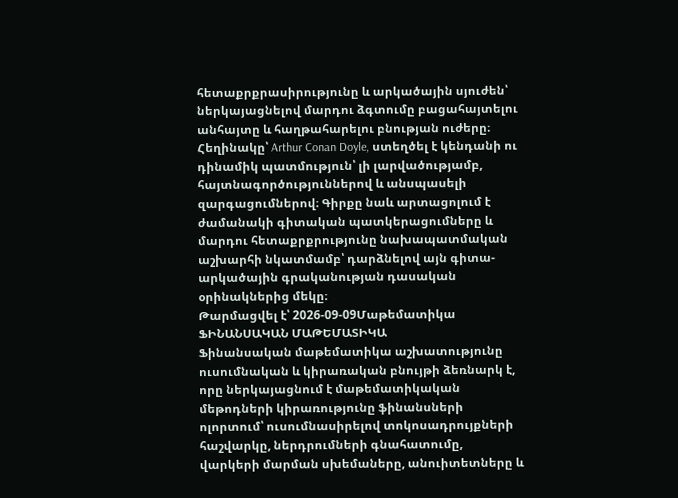հետաքրքրասիրությունը և արկածային սյուժեն՝ ներկայացնելով մարդու ձգտումը բացահայտելու անհայտը և հաղթահարելու բնության ուժերը։ Հեղինակը՝ Arthur Conan Doyle, ստեղծել է կենդանի ու դինամիկ պատմություն՝ լի լարվածությամբ, հայտնագործություններով և անսպասելի զարգացումներով։ Գիրքը նաև արտացոլում է ժամանակի գիտական պատկերացումները և մարդու հետաքրքրությունը նախապատմական աշխարհի նկատմամբ՝ դարձնելով այն գիտա-արկածային գրականության դասական օրինակներից մեկը։
Թարմացվել է՝ 2026-09-09Մաթեմատիկա
ՖԻՆԱՆՍԱԿԱՆ ՄԱԹԵՄԱՏԻԿԱ
Ֆինանսական մաթեմատիկա աշխատությունը ուսումնական և կիրառական բնույթի ձեռնարկ է, որը ներկայացնում է մաթեմատիկական մեթոդների կիրառությունը ֆինանսների ոլորտում՝ ուսումնասիրելով տոկոսադրույքների հաշվարկը, ներդրումների գնահատումը, վարկերի մարման սխեմաները, անուիտետները և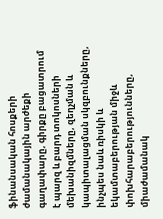ֆինանսական հոսքերի ժամանակային արժեքի գաղափարը, գիրքը բացատրում է պարզ և բարդ տոկոսների մեխանիզմները, զեղչման և կապիտալացման սկզբունքները, ինչպես նաև ռիսկի և եկամտաբերության միջև փոխհարաբերությունները, միաժամանակ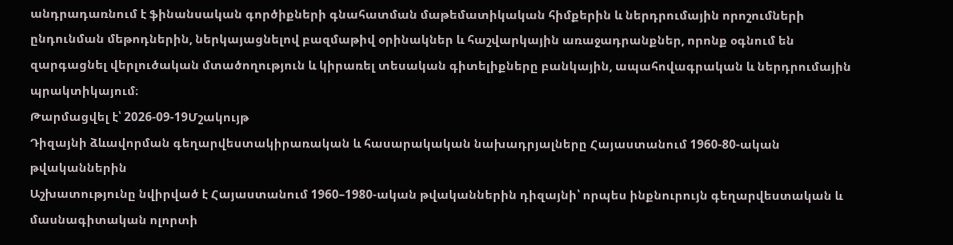անդրադառնում է ֆինանսական գործիքների գնահատման մաթեմատիկական հիմքերին և ներդրումային որոշումների ընդունման մեթոդներին, ներկայացնելով բազմաթիվ օրինակներ և հաշվարկային առաջադրանքներ, որոնք օգնում են զարգացնել վերլուծական մտածողություն և կիրառել տեսական գիտելիքները բանկային, ապահովագրական և ներդրումային պրակտիկայում։
Թարմացվել է՝ 2026-09-19Մշակույթ
Դիզայնի ձևավորման գեղարվեստակիրառական և հասարակական նախադրյալները Հայաստանում 1960-80-ական թվականներին
Աշխատությունը նվիրված է Հայաստանում 1960–1980-ական թվականներին դիզայնի՝ որպես ինքնուրույն գեղարվեստական և մասնագիտական ոլորտի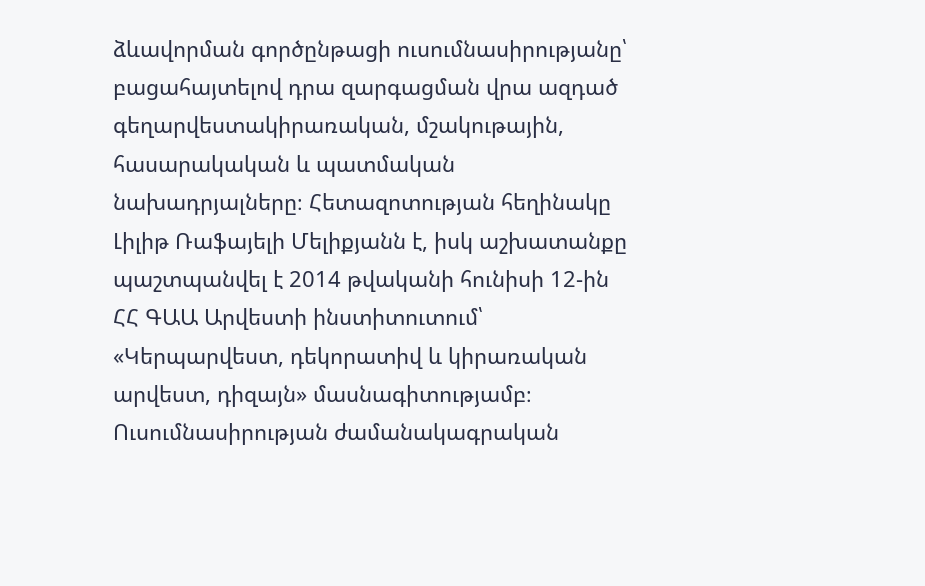ձևավորման գործընթացի ուսումնասիրությանը՝ բացահայտելով դրա զարգացման վրա ազդած գեղարվեստակիրառական, մշակութային, հասարակական և պատմական նախադրյալները։ Հետազոտության հեղինակը Լիլիթ Ռաֆայելի Մելիքյանն է, իսկ աշխատանքը պաշտպանվել է 2014 թվականի հունիսի 12-ին ՀՀ ԳԱԱ Արվեստի ինստիտուտում՝ «Կերպարվեստ, դեկորատիվ և կիրառական արվեստ, դիզայն» մասնագիտությամբ։ Ուսումնասիրության ժամանակագրական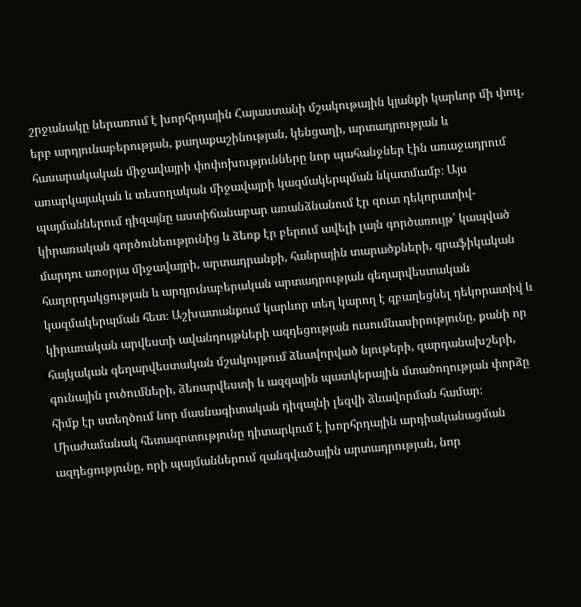շրջանակը ներառում է խորհրդային Հայաստանի մշակութային կյանքի կարևոր մի փուլ, երբ արդյունաբերության, քաղաքաշինության, կենցաղի, արտադրության և հասարակական միջավայրի փոփոխությունները նոր պահանջներ էին առաջադրում առարկայական և տեսողական միջավայրի կազմակերպման նկատմամբ։ Այս պայմաններում դիզայնը աստիճանաբար առանձնանում էր զուտ դեկորատիվ-կիրառական գործունեությունից և ձեռք էր բերում ավելի լայն գործառույթ՝ կապված մարդու առօրյա միջավայրի, արտադրանքի, հանրային տարածքների, գրաֆիկական հաղորդակցության և արդյունաբերական արտադրության գեղարվեստական կազմակերպման հետ։ Աշխատանքում կարևոր տեղ կարող է զբաղեցնել դեկորատիվ և կիրառական արվեստի ավանդույթների ազդեցության ուսումնասիրությունը, քանի որ հայկական գեղարվեստական մշակույթում ձևավորված նյութերի, զարդանախշերի, գունային լուծումների, ձեռարվեստի և ազգային պատկերային մտածողության փորձը հիմք էր ստեղծում նոր մասնագիտական դիզայնի լեզվի ձևավորման համար։ Միաժամանակ հետազոտությունը դիտարկում է խորհրդային արդիականացման ազդեցությունը, որի պայմաններում զանգվածային արտադրության, նոր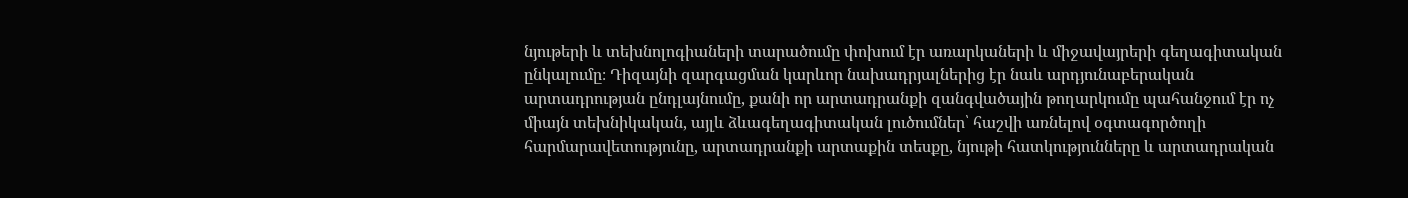նյութերի և տեխնոլոգիաների տարածումը փոխում էր առարկաների և միջավայրերի գեղագիտական ընկալումը։ Դիզայնի զարգացման կարևոր նախադրյալներից էր նաև արդյունաբերական արտադրության ընդլայնումը, քանի որ արտադրանքի զանգվածային թողարկումը պահանջում էր ոչ միայն տեխնիկական, այլև ձևագեղագիտական լուծումներ՝ հաշվի առնելով օգտագործողի հարմարավետությունը, արտադրանքի արտաքին տեսքը, նյութի հատկությունները և արտադրական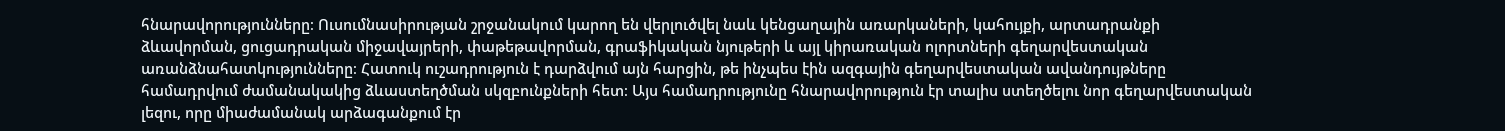հնարավորությունները։ Ուսումնասիրության շրջանակում կարող են վերլուծվել նաև կենցաղային առարկաների, կահույքի, արտադրանքի ձևավորման, ցուցադրական միջավայրերի, փաթեթավորման, գրաֆիկական նյութերի և այլ կիրառական ոլորտների գեղարվեստական առանձնահատկությունները։ Հատուկ ուշադրություն է դարձվում այն հարցին, թե ինչպես էին ազգային գեղարվեստական ավանդույթները համադրվում ժամանակակից ձևաստեղծման սկզբունքների հետ։ Այս համադրությունը հնարավորություն էր տալիս ստեղծելու նոր գեղարվեստական լեզու, որը միաժամանակ արձագանքում էր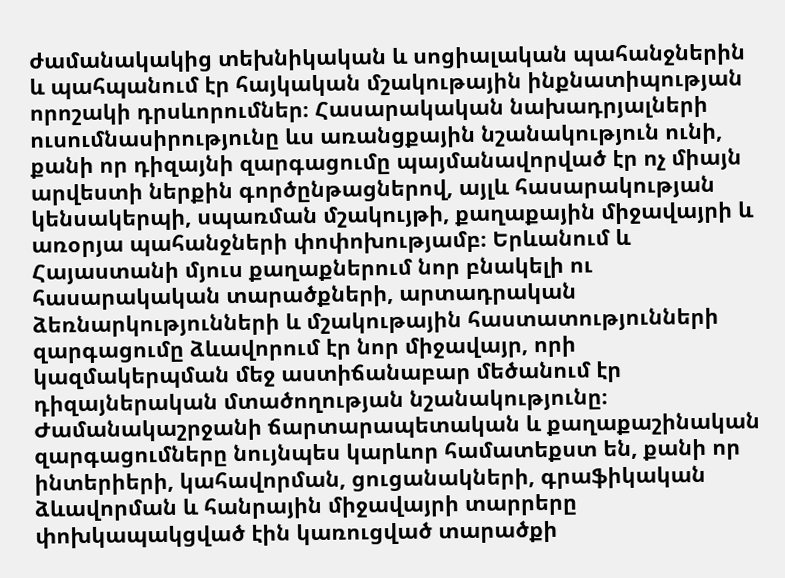ժամանակակից տեխնիկական և սոցիալական պահանջներին և պահպանում էր հայկական մշակութային ինքնատիպության որոշակի դրսևորումներ։ Հասարակական նախադրյալների ուսումնասիրությունը ևս առանցքային նշանակություն ունի, քանի որ դիզայնի զարգացումը պայմանավորված էր ոչ միայն արվեստի ներքին գործընթացներով, այլև հասարակության կենսակերպի, սպառման մշակույթի, քաղաքային միջավայրի և առօրյա պահանջների փոփոխությամբ։ Երևանում և Հայաստանի մյուս քաղաքներում նոր բնակելի ու հասարակական տարածքների, արտադրական ձեռնարկությունների և մշակութային հաստատությունների զարգացումը ձևավորում էր նոր միջավայր, որի կազմակերպման մեջ աստիճանաբար մեծանում էր դիզայներական մտածողության նշանակությունը։ Ժամանակաշրջանի ճարտարապետական և քաղաքաշինական զարգացումները նույնպես կարևոր համատեքստ են, քանի որ ինտերիերի, կահավորման, ցուցանակների, գրաֆիկական ձևավորման և հանրային միջավայրի տարրերը փոխկապակցված էին կառուցված տարածքի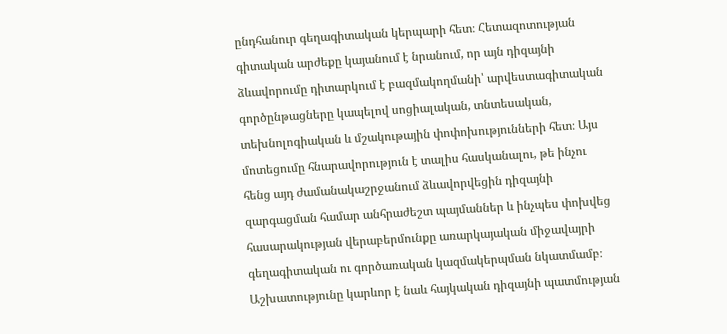ընդհանուր գեղագիտական կերպարի հետ։ Հետազոտության գիտական արժեքը կայանում է նրանում, որ այն դիզայնի ձևավորումը դիտարկում է բազմակողմանի՝ արվեստագիտական գործընթացները կապելով սոցիալական, տնտեսական, տեխնոլոգիական և մշակութային փոփոխությունների հետ։ Այս մոտեցումը հնարավորություն է տալիս հասկանալու, թե ինչու հենց այդ ժամանակաշրջանում ձևավորվեցին դիզայնի զարգացման համար անհրաժեշտ պայմաններ և ինչպես փոխվեց հասարակության վերաբերմունքը առարկայական միջավայրի գեղագիտական ու գործառական կազմակերպման նկատմամբ։ Աշխատությունը կարևոր է նաև հայկական դիզայնի պատմության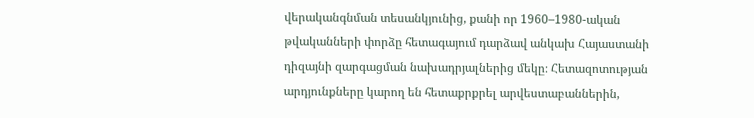վերականգնման տեսանկյունից, քանի որ 1960–1980-ական թվականների փորձը հետագայում դարձավ անկախ Հայաստանի դիզայնի զարգացման նախադրյալներից մեկը։ Հետազոտության արդյունքները կարող են հետաքրքրել արվեստաբաններին,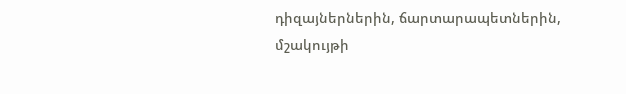դիզայներներին, ճարտարապետներին, մշակույթի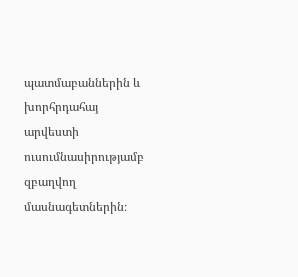պատմաբաններին և խորհրդահայ արվեստի ուսումնասիրությամբ զբաղվող մասնագետներին։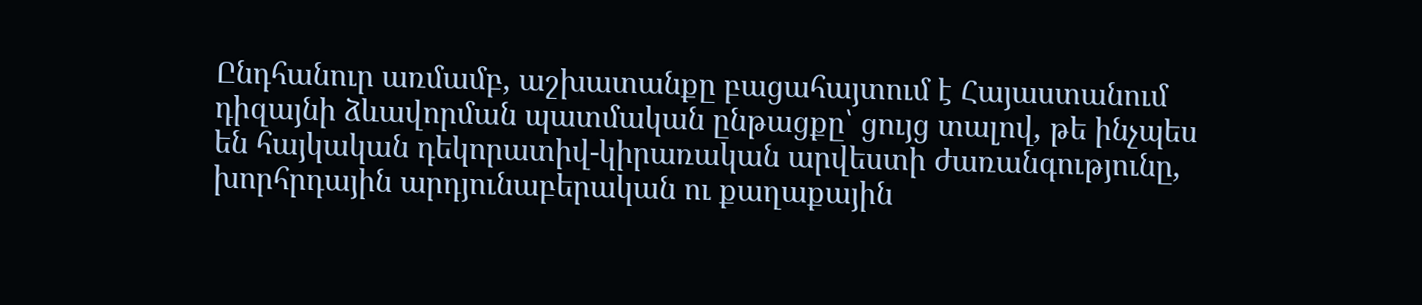Ընդհանուր առմամբ, աշխատանքը բացահայտում է Հայաստանում դիզայնի ձևավորման պատմական ընթացքը՝ ցույց տալով, թե ինչպես են հայկական դեկորատիվ-կիրառական արվեստի ժառանգությունը, խորհրդային արդյունաբերական ու քաղաքային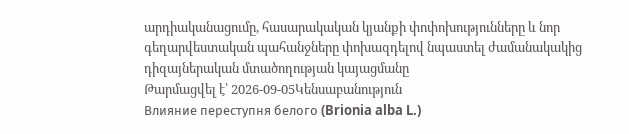արդիականացումը, հասարակական կյանքի փոփոխությունները և նոր գեղարվեստական պահանջները փոխազդելով նպաստել ժամանակակից դիզայներական մտածողության կայացմանը
Թարմացվել է՝ 2026-09-05Կենսաբանություն
Влияние переступня белого (Brionia alba L.)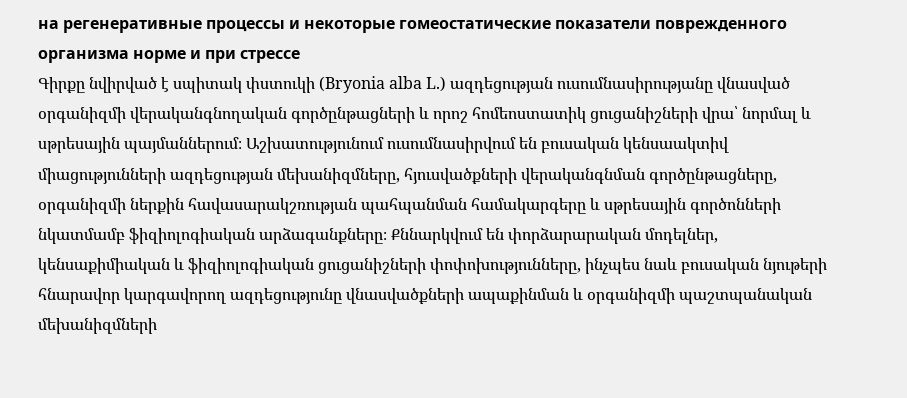на регенеративные процессы и некоторые гомеостатические показатели поврежденного организма норме и при стрессе
Գիրքը նվիրված է սպիտակ փստուկի (Bryonia alba L.) ազդեցության ուսումնասիրությանը վնասված օրգանիզմի վերականգնողական գործընթացների և որոշ հոմեոստատիկ ցուցանիշների վրա՝ նորմալ և սթրեսային պայմաններում։ Աշխատությունում ուսումնասիրվում են բուսական կենսաակտիվ միացությունների ազդեցության մեխանիզմները, հյուսվածքների վերականգնման գործընթացները, օրգանիզմի ներքին հավասարակշռության պահպանման համակարգերը և սթրեսային գործոնների նկատմամբ ֆիզիոլոգիական արձագանքները։ Քննարկվում են փորձարարական մոդելներ, կենսաքիմիական և ֆիզիոլոգիական ցուցանիշների փոփոխությունները, ինչպես նաև բուսական նյութերի հնարավոր կարգավորող ազդեցությունը վնասվածքների ապաքինման և օրգանիզմի պաշտպանական մեխանիզմների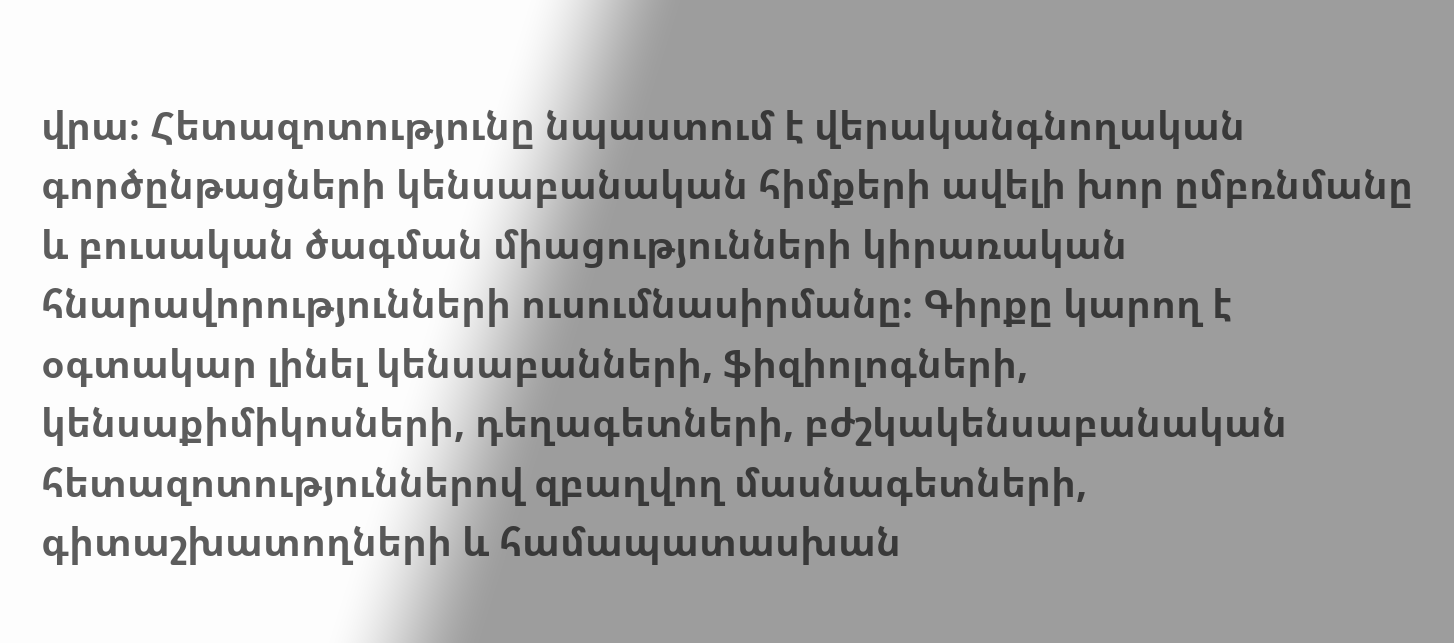վրա։ Հետազոտությունը նպաստում է վերականգնողական գործընթացների կենսաբանական հիմքերի ավելի խոր ըմբռնմանը և բուսական ծագման միացությունների կիրառական հնարավորությունների ուսումնասիրմանը։ Գիրքը կարող է օգտակար լինել կենսաբանների, ֆիզիոլոգների, կենսաքիմիկոսների, դեղագետների, բժշկակենսաբանական հետազոտություններով զբաղվող մասնագետների, գիտաշխատողների և համապատասխան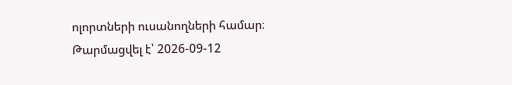ոլորտների ուսանողների համար։
Թարմացվել է՝ 2026-09-12